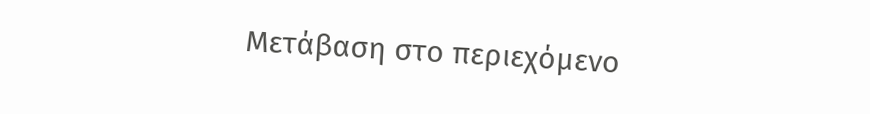Μετάβαση στο περιεχόμενο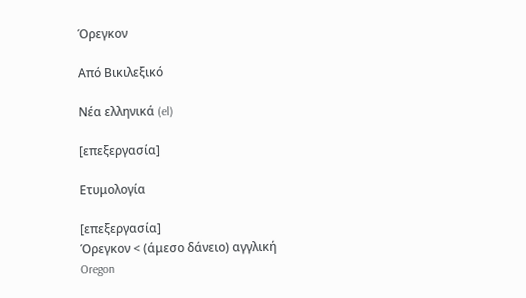Όρεγκον

Από Βικιλεξικό

Νέα ελληνικά (el)

[επεξεργασία]

Ετυμολογία

[επεξεργασία]
Όρεγκον < (άμεσο δάνειο) αγγλική Oregon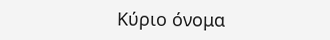Κύριο όνομα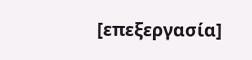[επεξεργασία]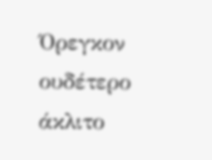Όρεγκον ουδέτερο άκλιτο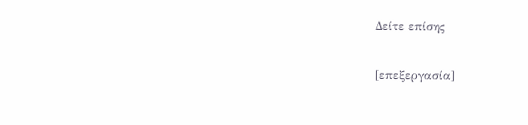Δείτε επίσης

[επεξεργασία]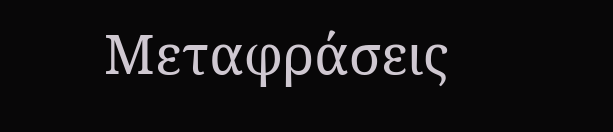Μεταφράσεις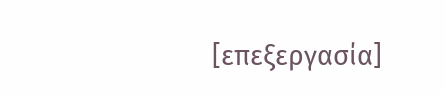[επεξεργασία]